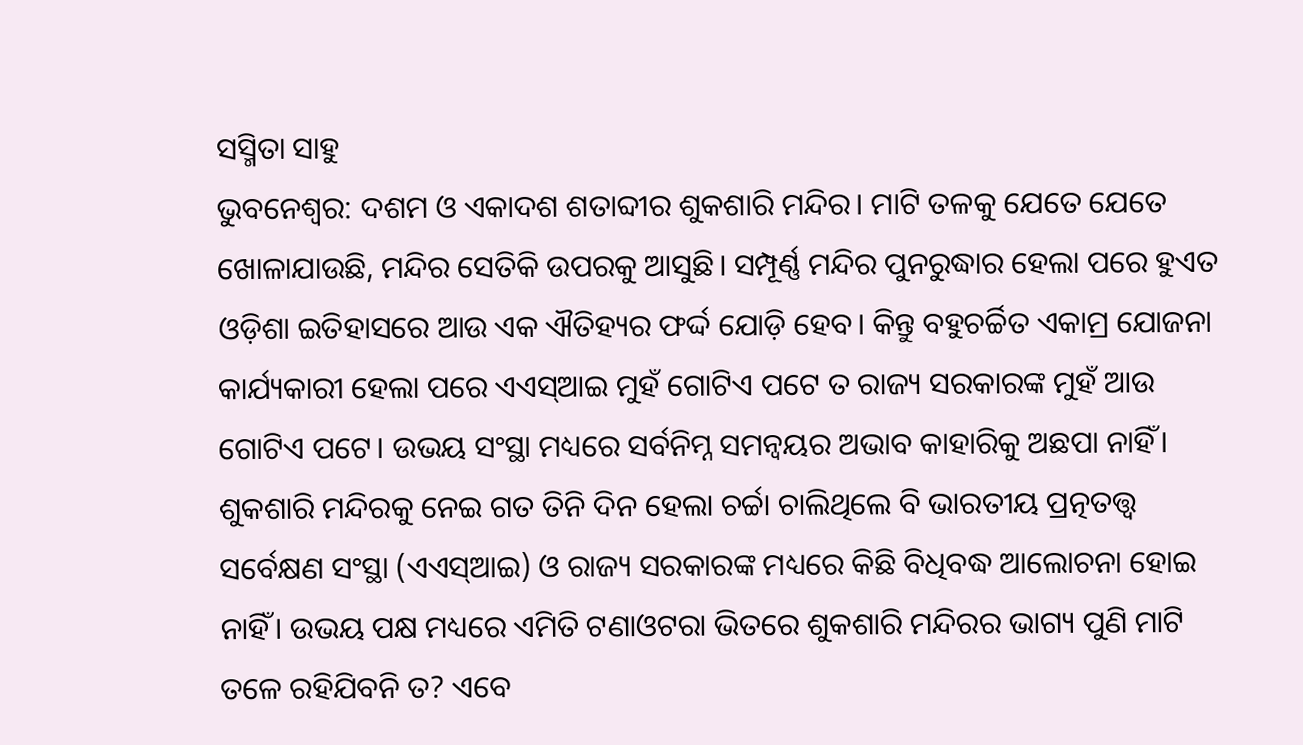ସସ୍ମିତା ସାହୁ
ଭୁବନେଶ୍ବର: ଦଶମ ଓ ଏକାଦଶ ଶତାବ୍ଦୀର ଶୁକଶାରି ମନ୍ଦିର। ମାଟି ତଳକୁ ଯେତେ ଯେତେ ଖୋଳାଯାଉଛି, ମନ୍ଦିର ସେତିକି ଉପରକୁ ଆସୁଛି। ସମ୍ପୂର୍ଣ୍ଣ ମନ୍ଦିର ପୁନରୁଦ୍ଧାର ହେଲା ପରେ ହୁଏତ ଓଡ଼ିଶା ଇତିହାସରେ ଆଉ ଏକ ଐତିହ୍ୟର ଫର୍ଦ୍ଦ ଯୋଡ଼ି ହେବ। କିନ୍ତୁ ବହୁଚର୍ଚ୍ଚିତ ଏକାମ୍ର ଯୋଜନା କାର୍ଯ୍ୟକାରୀ ହେଲା ପରେ ଏଏସ୍ଆଇ ମୁହଁ ଗୋଟିଏ ପଟେ ତ ରାଜ୍ୟ ସରକାରଙ୍କ ମୁହଁ ଆଉ ଗୋଟିଏ ପଟେ। ଉଭୟ ସଂସ୍ଥା ମଧ୍ୟରେ ସର୍ବନିମ୍ନ ସମନ୍ବୟର ଅଭାବ କାହାରିକୁ ଅଛପା ନାହିଁ। ଶୁକଶାରି ମନ୍ଦିରକୁ ନେଇ ଗତ ତିନି ଦିନ ହେଲା ଚର୍ଚ୍ଚା ଚାଲିଥିଲେ ବି ଭାରତୀୟ ପ୍ରତ୍ନତତ୍ତ୍ବ ସର୍ବେକ୍ଷଣ ସଂସ୍ଥା (ଏଏସ୍ଆଇ) ଓ ରାଜ୍ୟ ସରକାରଙ୍କ ମଧ୍ୟରେ କିଛି ବିଧିବଦ୍ଧ ଆଲୋଚନା ହୋଇ ନାହିଁ। ଉଭୟ ପକ୍ଷ ମଧ୍ୟରେ ଏମିତି ଟଣାଓଟରା ଭିତରେ ଶୁକଶାରି ମନ୍ଦିରର ଭାଗ୍ୟ ପୁଣି ମାଟି ତଳେ ରହିଯିବନି ତ? ଏବେ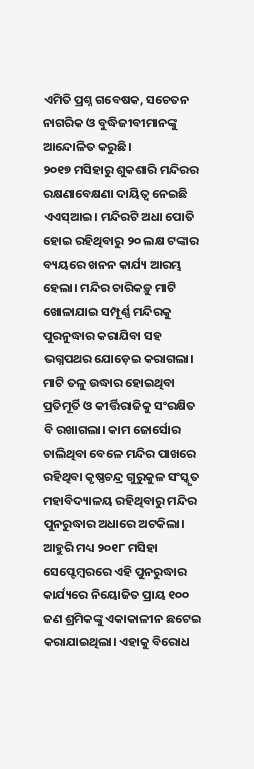ଏମିତି ପ୍ରଶ୍ନ ଗବେଷକ, ସଚେତନ ନାଗରିକ ଓ ବୁଦ୍ଧିଜୀବୀମାନଙ୍କୁ ଆନ୍ଦୋଳିତ କରୁଛି।
୨୦୧୭ ମସିହାରୁ ଶୁକଶାରି ମନ୍ଦିରର ରକ୍ଷଣାବେକ୍ଷଣା ଦାୟିତ୍ବ ନେଇଛି ଏଏସ୍ଆଇ। ମନ୍ଦିରଟି ଅଧା ପୋତି ହୋଇ ରହିଥିବାରୁ ୨୦ ଲକ୍ଷ ଟଙ୍କାର ବ୍ୟୟରେ ଖନନ କାର୍ଯ୍ୟ ଆରମ୍ଭ ହେଲା। ମନ୍ଦିର ଚାରିକଡ଼ୁ ମାଟି ଖୋଳାଯାଇ ସମ୍ପୂର୍ଣ୍ଣ ମନ୍ଦିରକୁ ପୁରନୁଦ୍ଧାର କରାଯିବା ସହ ଭଗ୍ନପଥର ଯୋଡ଼େଇ କରାଗଲା। ମାଟି ତଳୁ ଉଦ୍ଧାର ହୋଇଥିବା ପ୍ରତିମୂର୍ତି ଓ କୀର୍ତ୍ତିରାଜିକୁ ସଂରକ୍ଷିତ ବି ରଖାଗଲା। କାମ ଜୋର୍ସୋର ଚାଲିଥିବା ବେଳେ ମନ୍ଦିର ପାଖରେ ରହିଥିବା କୃଷ୍ଣଚନ୍ଦ୍ର ଗୁରୁକୁଳ ସଂସ୍କୃତ ମହାବିଦ୍ୟାଳୟ ରହିଥିବାରୁ ମନ୍ଦିର ପୁନରୁଦ୍ଧାର ଅଧାରେ ଅଟକିଲା। ଆହୁରି ମଧ୍ୟ ୨୦୧୮ ମସିହା ସେପ୍ଟେମ୍ବରରେ ଏହି ପୁନରୁଦ୍ଧାର କାର୍ଯ୍ୟରେ ନିୟୋଜିତ ପ୍ରାୟ ୧୦୦ ଜଣ ଶ୍ରମିକଙ୍କୁ ଏକାକାଳୀନ ଛଟେଇ କରାଯାଇଥିଲା। ଏହାକୁ ବିରୋଧ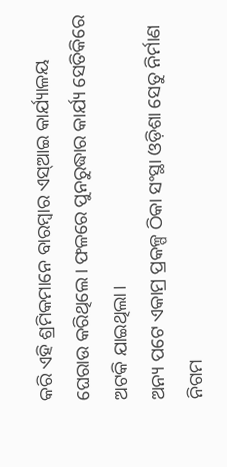କରି ଏହି ଶ୍ରମିକମାନେ ବାରମ୍ବାର ଏସ୍ଆଇ କାର୍ଯ୍ୟାଳୟ ଘେରାଉ କରିଥିଲେ। ଫଳରେ ପୁନରୁଦ୍ଧାର କାର୍ଯ୍ୟ ସେତିକିରେ ଅଟକି ଯାଇଥିଲା।
ଅନ୍ୟ ପଟେ ଏକାମ୍ର ପ୍ରକଳ୍ପ ଠିକା ସଂସ୍ଥା ଓଡ଼ିଶା ସେତୁ ନିର୍ମାଣ ନିଗମ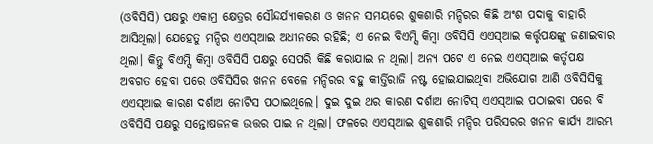(ଓବିସିସି) ପକ୍ଷରୁ ଏକାମ୍ର କ୍ଷେତ୍ରର ସୌନ୍ଦର୍ଯ୍ୟୀକରଣ ଓ ଖନନ ସମୟରେ ଶୁକଶାରି ମନ୍ଦିରର କିଛି ଅଂଶ ପଦାକୁ ବାହାରି ଆସିଥିଲା। ଯେହେତୁ ମନ୍ଦିର ଏଏସ୍ଆଇ ଅଧୀନରେ ରହିଛି; ଏ ନେଇ ବିଏମ୍ସି କିମ୍ବା ଓବିସିସି ଏଏସ୍ଆଇ କର୍ତ୍ତୃପକ୍ଷଙ୍କୁ ଜଣାଇବାର ଥିଲା। କିନ୍ତୁ ବିଏମ୍ସି କିମ୍ବା ଓବିସିସି ପକ୍ଷରୁ ସେପରି କିଛି କରାଯାଇ ନ ଥିଲା। ଅନ୍ୟ ପଟେ ଏ ନେଇ ଏଏସ୍ଆଇ କର୍ତୃପକ୍ଷ ଅବଗତ ହେବା ପରେ ଓବିସିସିର ଖନନ ବେଳେ ମନ୍ଦିରର ବହୁ କୀର୍ତ୍ତିରାଜି ନଷ୍ଟ ହୋଇଯାଇଥିବା ଅଭିଯୋଗ ଆଣି ଓବିସିସିକୁ ଏଏସ୍ଆଇ କାରଣ ଦର୍ଶାଅ ନୋଟିସ ପଠାଇଥିଲେ। ଦୁଇ ଦୁଇ ଥର କାରଣ ଦର୍ଶାଅ ନୋଟିସ୍ ଏଏସ୍ଆଇ ପଠାଇବା ପରେ ବି ଓବିସିସି ପକ୍ଷରୁ ସନ୍ତୋଷଜନକ ଉତ୍ତର ପାଇ ନ ଥିଲା। ଫଳରେ ଏଏସ୍ଆଇ ଶୁକଶାରି ମନ୍ଦିର ପରିସରର ଖନନ କାର୍ଯ୍ୟ ଆରମ୍ଭ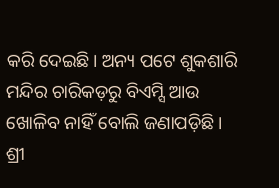କରି ଦେଇଛି। ଅନ୍ୟ ପଟେ ଶୁକଶାରି ମନ୍ଦିର ଚାରିକଡ଼ରୁ ବିଏମ୍ସି ଆଉ ଖୋଳିବ ନାହିଁ ବୋଲି ଜଣାପଡ଼ିଛି।
ଶ୍ରୀ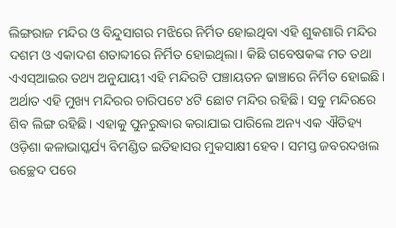ଲିଙ୍ଗରାଜ ମନ୍ଦିର ଓ ବିନ୍ଦୁସାଗର ମଝିରେ ନିର୍ମିତ ହୋଇଥିବା ଏହି ଶୁକଶାରି ମନ୍ଦିର ଦଶମ ଓ ଏକାଦଶ ଶତାବ୍ଦୀରେ ନିର୍ମିତ ହୋଇଥିଲା। କିଛି ଗବେଷକଙ୍କ ମତ ତଥା ଏଏସ୍ଆଇର ତଥ୍ୟ ଅନୁଯାୟୀ ଏହି ମନ୍ଦିରଟି ପଞ୍ଚାୟତନ ଢାଞ୍ଚାରେ ନିର୍ମିତ ହୋଇଛି। ଅର୍ଥାତ ଏହି ମୁଖ୍ୟ ମନ୍ଦିରର ଚାରିପଟେ ୪ଟି ଛୋଟ ମନ୍ଦିର ରହିଛି। ସବୁ ମନ୍ଦିରରେ ଶିବ ଲିଙ୍ଗ ରହିଛି। ଏହାକୁ ପୁନରୁଦ୍ଧାର କରାଯାଇ ପାରିଲେ ଅନ୍ୟ ଏକ ଐତିହ୍ୟ ଓଡ଼ିଶା କଳାଭାସ୍କର୍ଯ୍ୟ ବିମଣ୍ଡିତ ଇତିହାସର ମୁକସାକ୍ଷୀ ହେବ। ସମସ୍ତ ଜବରଦଖଲ ଉଚ୍ଛେଦ ପରେ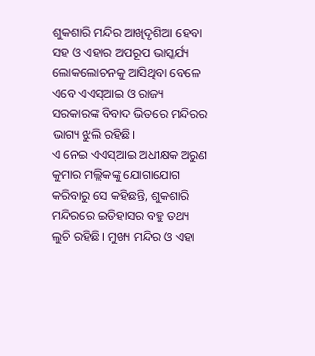ଶୁକଶାରି ମନ୍ଦିର ଆଖିଦୃଶିଆ ହେବା ସହ ଓ ଏହାର ଅପରୂପ ଭାସ୍କର୍ଯ୍ୟ ଲୋକଲୋଚନକୁ ଆସିଥିବା ବେଳେ ଏବେ ଏଏସ୍ଆଇ ଓ ରାଜ୍ୟ ସରକାରଙ୍କ ବିବାଦ ଭିତରେ ମନ୍ଦିରର ଭାଗ୍ୟ ଝୁଲି ରହିଛି।
ଏ ନେଇ ଏଏସ୍ଆଇ ଅଧୀକ୍ଷକ ଅରୁଣ କୁମାର ମଲ୍ଲିକଙ୍କୁ ଯୋଗାଯୋଗ କରିବାରୁ ସେ କହିଛନ୍ତି, ଶୁକଶାରି ମନ୍ଦିରରେ ଇତିହାସର ବହୁ ତଥ୍ୟ ଲୁଚି ରହିଛି। ମୁଖ୍ୟ ମନ୍ଦିର ଓ ଏହା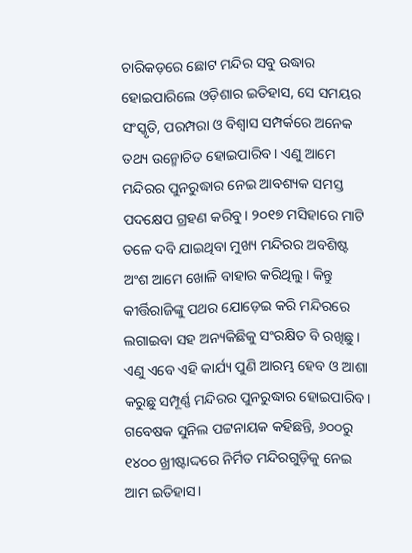ଚାରିକଡ଼ରେ ଛୋଟ ମନ୍ଦିର ସବୁ ଉଦ୍ଧାର ହୋଇପାରିଲେ ଓଡ଼ିଶାର ଇତିହାସ, ସେ ସମୟର ସଂସ୍କୃତି, ପରମ୍ପରା ଓ ବିଶ୍ବାସ ସମ୍ପର୍କରେ ଅନେକ ତଥ୍ୟ ଉନ୍ମୋଚିତ ହୋଇପାରିବ। ଏଣୁ ଆମେ ମନ୍ଦିରର ପୁନରୁଦ୍ଧାର ନେଇ ଆବଶ୍ୟକ ସମସ୍ତ ପଦକ୍ଷେପ ଗ୍ରହଣ କରିବୁ। ୨୦୧୭ ମସିହାରେ ମାଟି ତଳେ ଦବି ଯାଇଥିବା ମୁଖ୍ୟ ମନ୍ଦିରର ଅବଶିଷ୍ଟ ଅଂଶ ଆମେ ଖୋଳି ବାହାର କରିଥିଲୁ। କିନ୍ତୁ କୀର୍ତ୍ତିରାଜିଙ୍କୁ ପଥର ଯୋଡ଼େଇ କରି ମନ୍ଦିରରେ ଲଗାଇବା ସହ ଅନ୍ୟକିଛିକୁ ସଂରକ୍ଷିତ ବି ରଖିଛୁ। ଏଣୁ ଏବେ ଏହି କାର୍ଯ୍ୟ ପୁଣି ଆରମ୍ଭ ହେବ ଓ ଆଶା କରୁଛୁ ସମ୍ପୂର୍ଣ୍ଣ ମନ୍ଦିରର ପୁନରୁଦ୍ଧାର ହୋଇପାରିବ।
ଗବେଷକ ସୁନିଲ ପଟ୍ଟନାୟକ କହିଛନ୍ତି, ୬୦୦ରୁ ୧୪୦୦ ଖ୍ରୀଷ୍ଟାଦ୍ଦରେ ନିର୍ମିତ ମନ୍ଦିରଗୁଡ଼ିକୁ ନେଇ ଆମ ଇତିହାସ।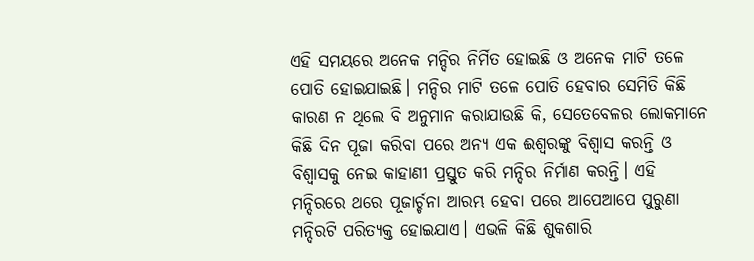ଏହି ସମୟରେ ଅନେକ ମନ୍ଦିର ନିର୍ମିତ ହୋଇଛି ଓ ଅନେକ ମାଟି ତଳେ ପୋତି ହୋଇଯାଇଛି। ମନ୍ଦିର ମାଟି ତଳେ ପୋତି ହେବାର ସେମିତି କିଛି କାରଣ ନ ଥିଲେ ବି ଅନୁମାନ କରାଯାଉଛି କି, ସେତେବେଳର ଲୋକମାନେ କିଛି ଦିନ ପୂଜା କରିବା ପରେ ଅନ୍ୟ ଏକ ଈଶ୍ବରଙ୍କୁ ବିଶ୍ବାସ କରନ୍ତି ଓ ବିଶ୍ବାସକୁ ନେଇ କାହାଣୀ ପ୍ରସ୍ତୁତ କରି ମନ୍ଦିର ନିର୍ମାଣ କରନ୍ତି। ଏହି ମନ୍ଦିରରେ ଥରେ ପୂଜାର୍ଚ୍ଚନା ଆରମ୍ଭ ହେବା ପରେ ଆପେଆପେ ପୁରୁଣା ମନ୍ଦିରଟି ପରିତ୍ୟକ୍ତ ହୋଇଯାଏ। ଏଭଳି କିଛି ଶୁକଶାରି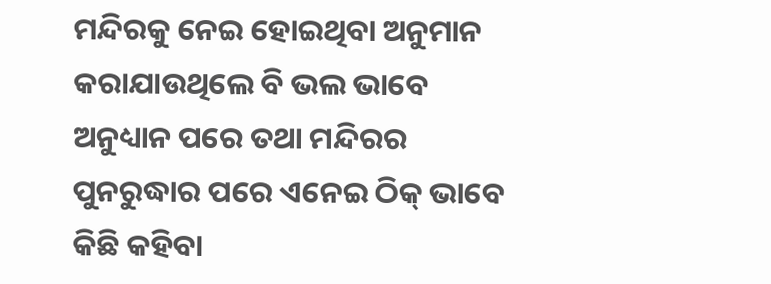ମନ୍ଦିରକୁ ନେଇ ହୋଇଥିବା ଅନୁମାନ କରାଯାଉଥିଲେ ବି ଭଲ ଭାବେ ଅନୁଧ୍ୟାନ ପରେ ତଥା ମନ୍ଦିରର ପୁନରୁଦ୍ଧାର ପରେ ଏନେଇ ଠିକ୍ ଭାବେ କିଛି କହିବା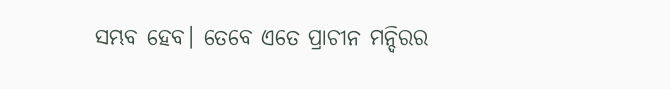ସମ୍ଭବ ହେବ। ତେବେ ଏତେ ପ୍ରାଚୀନ ମନ୍ଦିରର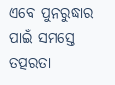ଏବେ ପୁନରୁଦ୍ଧାର ପାଇଁ ସମସ୍ତେ ତତ୍ପରତା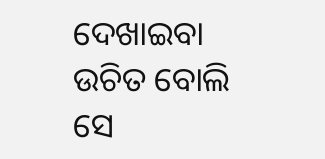ଦେଖାଇବା ଉଚିତ ବୋଲି ସେ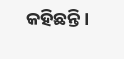କହିଛନ୍ତି।